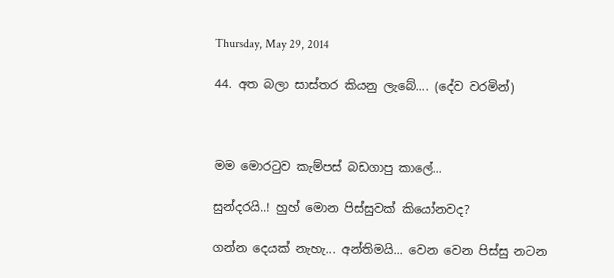Thursday, May 29, 2014

44. අත බලා සාස්තර කියනු ලැබේ.... (දේව වරමින්)



මම මොරටුව කැම්පස් බඩගාපු කාලේ...

සුන්දරයි..! හුහ් මොන පිස්සුවක් කියෝනවද?

ගන්න දෙයක් නැහැ... අන්තිමයි... වෙන වෙන පිස්සු නටන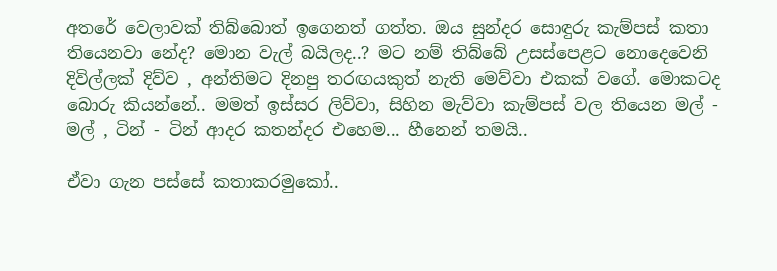අතරේ වෙලාවක් තිබ්බොත් ඉගෙනත් ගත්ත. ඔය සුන්දර සොඳුරු කැම්පස් කතා තියෙනවා නේද? මොන වැල් බයිලද..? මට නම් තිබ්බේ උසස්පෙළට නොදෙවෙනි දිවිල්ලක් දිව්ව , අන්තිමට දිනපු තරඟයකුත් නැති මෙව්වා එකක් වගේ. මොකටද බොරු කියන්නේ.. මමත් ඉස්සර ලිව්වා, සිහින මැව්වා කැම්පස් වල තියෙන මල් - මල් , ටින් - ටින් ආදර කතන්දර එහෙම... හීනෙන් තමයි..

ඒවා ගැන පස්සේ කතාකරමුකෝ..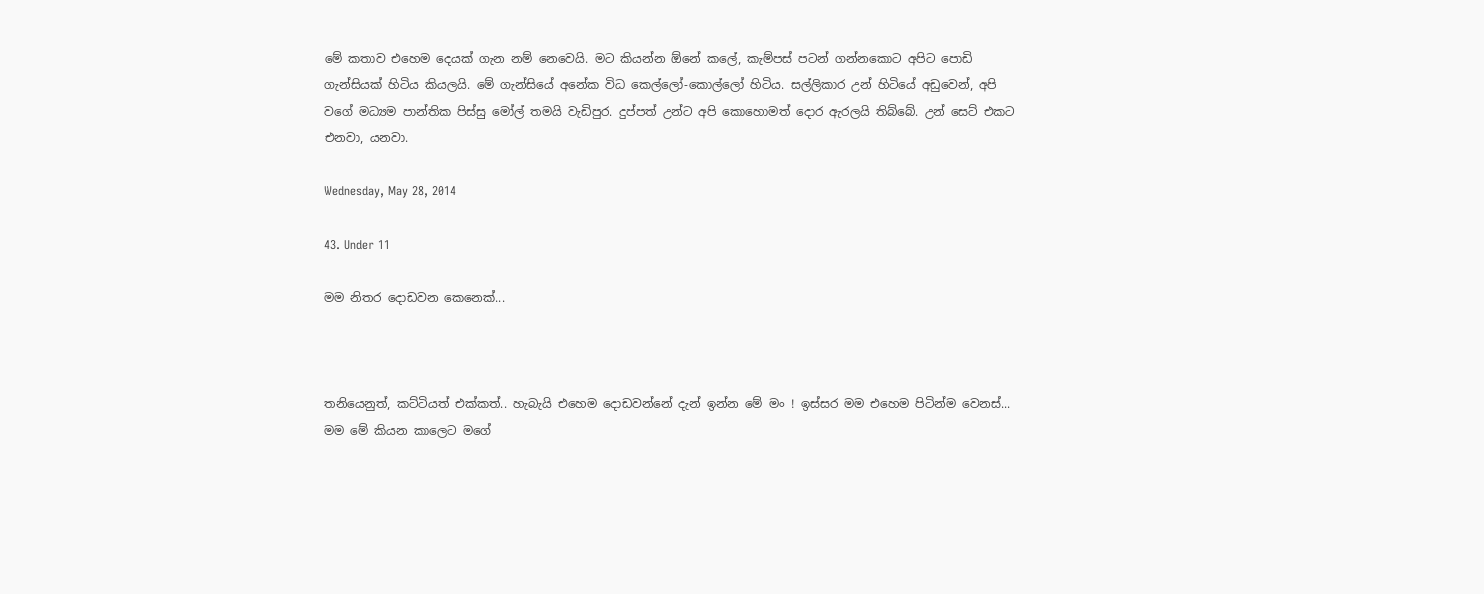මේ කතාව එහෙම දෙයක් ගැන නම් නෙවෙයි. මට කියන්න ඕනේ කලේ, කැම්පස් පටන් ගන්නකොට අපිට පොඩි ගැන්සියක් හිටිය කියලයි. මේ ගැන්සියේ අනේක විධ කෙල්ලෝ-කොල්ලෝ හිටිය. සල්ලිකාර උන් හිටියේ අඩුවෙන්, අපි වගේ මධ්‍යම පාන්තික පිස්සු මෝල් තමයි වැඩිපුර. දුප්පත් උන්ට අපි කොහොමත් දොර ඇරලයි තිබ්බේ. උන් සෙට් එකට එනවා, යනවා.

Wednesday, May 28, 2014

43. Under 11

මම නිතර දොඩවන කෙනෙක්...



තනියෙනුත්, කට්ටියත් එක්කත්.. හැබැයි එහෙම දොඩවන්නේ දැන් ඉන්න මේ මං ! ඉස්සර මම එහෙම පිටින්ම වෙනස්... මම මේ කියන කාලෙට මගේ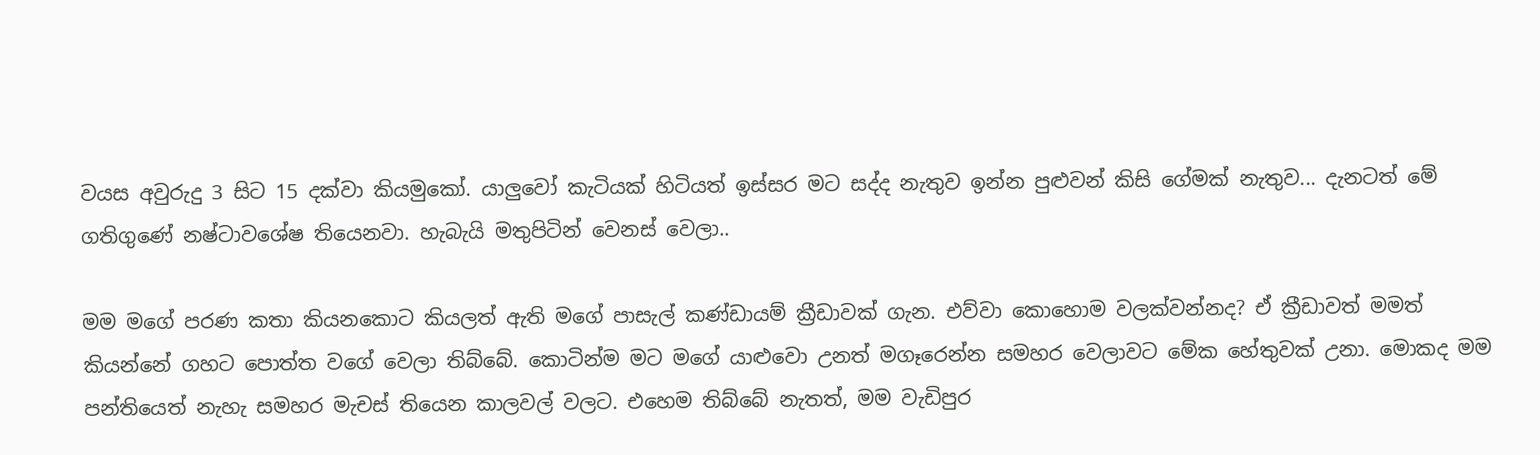වයස අවුරුදු 3 සිට 15 දක්වා කියමුකෝ. යාලුවෝ කැටියක් හිටියත් ඉස්සර මට සද්ද නැතුව ඉන්න පුළුවන් කිසි ගේමක් නැතුව... දැනටත් මේ ගතිගුණේ නෂ්ටාවශේෂ තියෙනවා. හැබැයි මතුපිටින් වෙනස් වෙලා..

මම මගේ පරණ කතා කියනකොට කියලත් ඇති මගේ පාසැල් කණ්ඩායම් ක්‍රීඩාවක් ගැන. එව්වා කොහොම වලක්වන්නද? ඒ ක්‍රීඩාවත් මමත් කියන්නේ ගහට පොත්ත වගේ වෙලා තිබ්බේ. කොටින්ම මට මගේ යාළුවො උනත් මගෑරෙන්න සමහර වෙලාවට මේක හේතුවක් උනා. මොකද මම පන්තියෙත් නැහැ සමහර මැචස් තියෙන කාලවල් වලට. එහෙම තිබ්බේ නැතත්, මම වැඩිපුර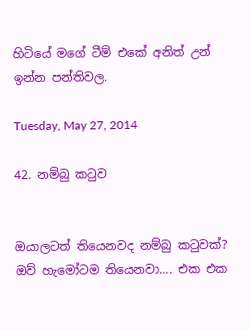හිටියේ මගේ ටීම් එකේ අනිත් උන් ඉන්න පන්තිවල.

Tuesday, May 27, 2014

42. නම්බු කටුව


ඔයාලටත් තියෙනවද නම්බු කටුවක්? ඔව් හැමෝටම තියෙනවා.... එක එක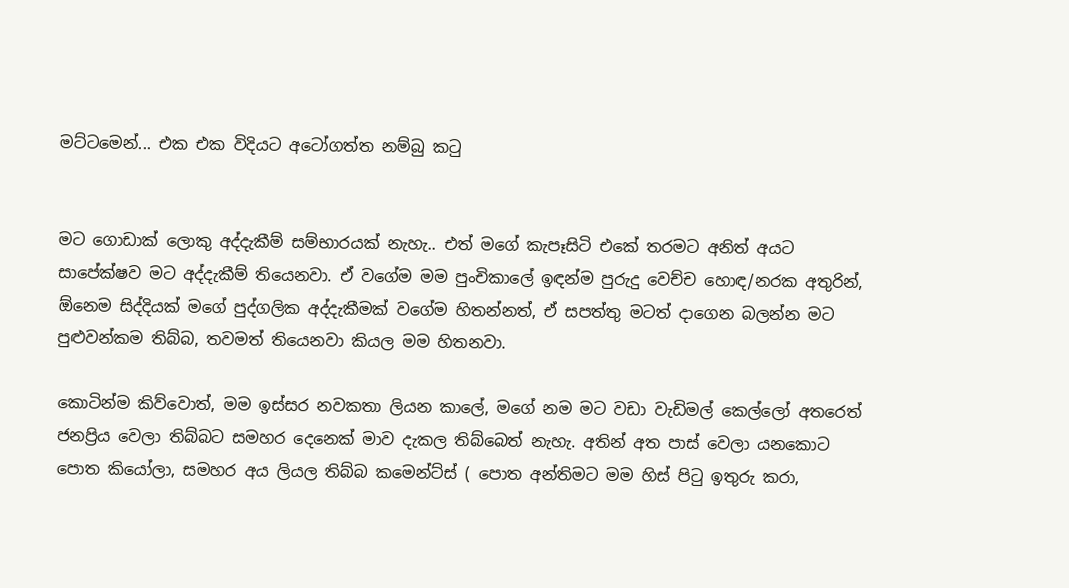මට්ටමෙන්... එක එක විදියට අටෝගත්ත නම්බු කටු


මට ගොඩාක් ලොකු අද්දැකීම් සම්භාරයක් නැහැ.. එත් මගේ කැපෑසිටි එකේ තරමට අනිත් අයට සාපේක්ෂව මට අද්දැකීම් තියෙනවා. ඒ වගේම මම පුංචිකාලේ ඉඳන්ම පුරුදු වෙච්ච හොඳ/නරක අතුරින්, ඕනෙම සිද්දියක් මගේ පුද්ගලික අද්දැකීමක් වගේම හිතන්නත්, ඒ සපත්තු මටත් දාගෙන බලන්න මට පුළුවන්කම තිබ්බ, තවමත් තියෙනවා කියල මම හිතනවා.

කොටින්ම කිව්වොත්, මම ඉස්සර නවකතා ලියන කාලේ, මගේ නම මට වඩා වැඩිමල් කෙල්ලෝ අතරෙත් ජනප්‍රිය වෙලා තිබ්බට සමහර දෙනෙක් මාව දැකල තිබ්බෙත් නැහැ. අතින් අත පාස් වෙලා යනකොට පොත කියෝලා, සමහර අය ලියල තිබ්බ කමෙන්ට්ස් ( පොත අන්තිමට මම හිස් පිටු ඉතුරු කරා,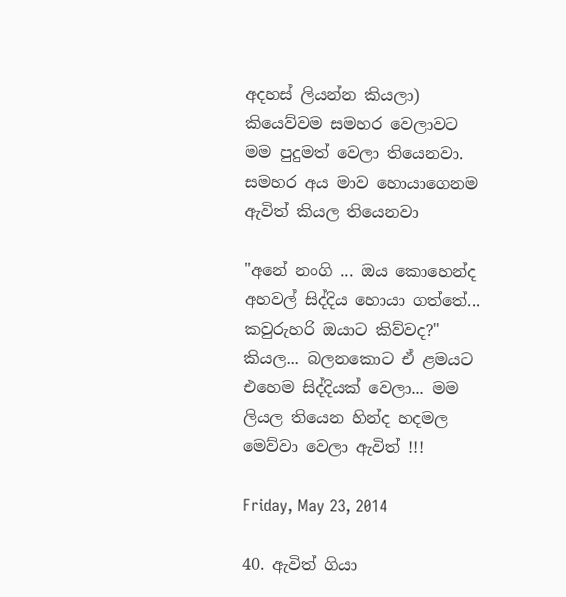අදහස් ලියන්න කියලා) කියෙව්වම සමහර වෙලාවට මම පුදුමත් වෙලා තියෙනවා. සමහර අය මාව හොයාගෙනම ඇවිත් කියල තියෙනවා

"අනේ නංගි ... ඔය කොහෙන්ද අහවල් සිද්දිය හොයා ගත්තේ... කවුරුහරි ඔයාට කිව්වද?" කියල... බලනකොට ඒ ළමයට එහෙම සිද්දියක් වෙලා... මම ලියල තියෙන හින්ද හදමල මෙව්වා වෙලා ඇවිත් !!!

Friday, May 23, 2014

40. ඇවිත් ගියා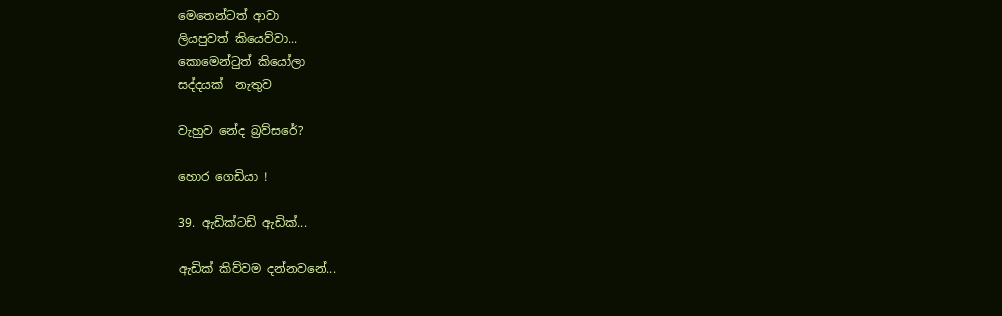මෙතෙන්ටත් ආවා
ලියපුවත් කියෙව්වා...
කොමෙන්ටුත් කියෝලා
සද්දයක්  නැතුව

වැහුව නේද බ්‍රව්සරේ?

හොර ගෙඩියා !

39. ඇඩික්ටඩ් ඇඩික්...

ඇඩික් කිව්වම දන්නවනේ...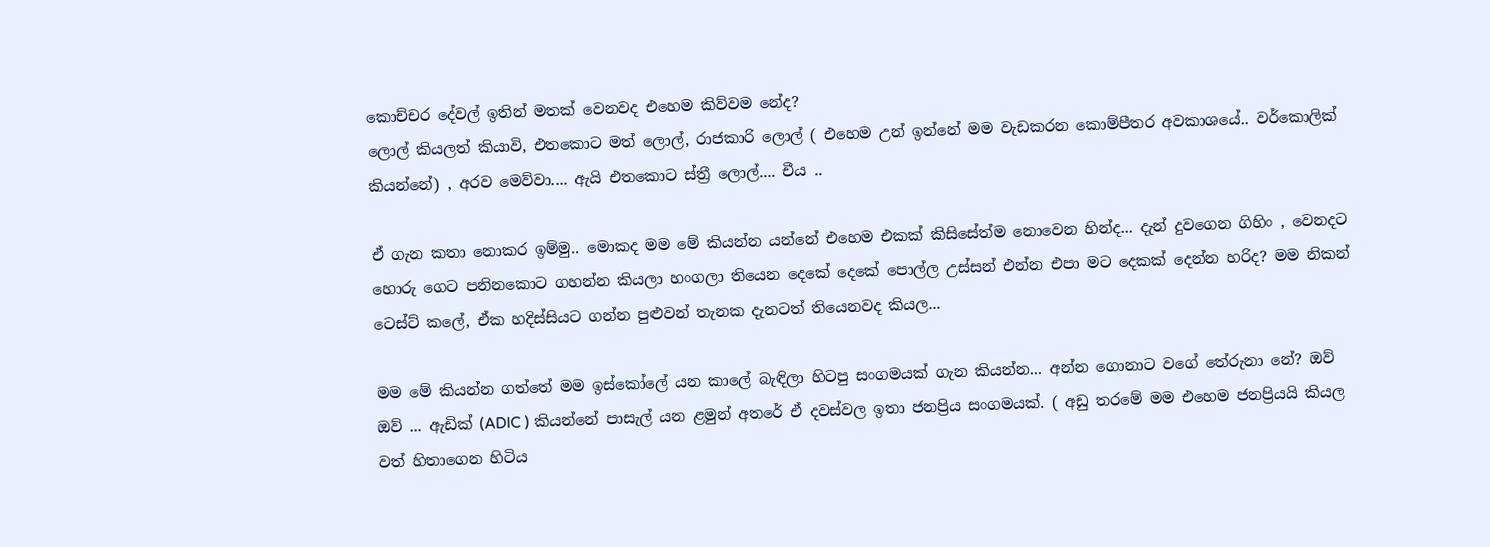කොච්චර දේවල් ඉතින් මතක් වෙනවද එහෙම කිව්වම නේද?
ලොල් කියලත් කියාවි, එතකොට මත් ලොල්, රාජකාරි ලොල් ( එහෙම උන් ඉන්නේ මම වැඩකරන කොම්පීතර අවකාශයේ.. වර්කොලික් කියන්නේ) , අරව මෙව්වා.... ඇයි එතකොට ස්ත්‍රී ලොල්.... චීය ..

ඒ ගැන කතා නොකර ඉම්මු.. මොකද මම මේ කියන්න යන්නේ එහෙම එකක් කිසිසේත්ම නොවෙන හින්ද... දැන් දුවගෙන ගිහිං , වෙනදට හොරු ගෙට පනිනකොට ගහන්න කියලා හංගලා තියෙන දෙකේ දෙකේ පොල්ල උස්සන් එන්න එපා මට දෙකක් දෙන්න හරිද? මම නිකන් ටෙස්ට් කලේ, ඒක හදිස්සියට ගන්න පුළුවන් තැනක දැනටත් තියෙනවද කියල...

මම මේ කියන්න ගත්තේ මම ඉස්කෝලේ යන කාලේ බැඳිලා හිටපු සංගමයක් ගැන කියන්න... අන්න ගොනාට වගේ තේරුනා නේ? ඔව් ඔව් ... ඇඩික් (ADIC ) කියන්නේ පාසැල් යන ළමුන් අතරේ ඒ දවස්වල ඉතා ජනප්‍රිය සංගමයක්. ( අඩු තරමේ මම එහෙම ජනප්‍රියයි කියල වත් හිතාගෙන හිටිය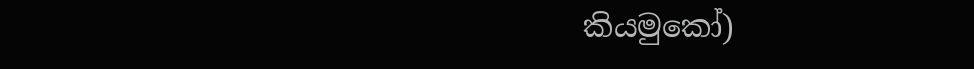කියමුකෝ)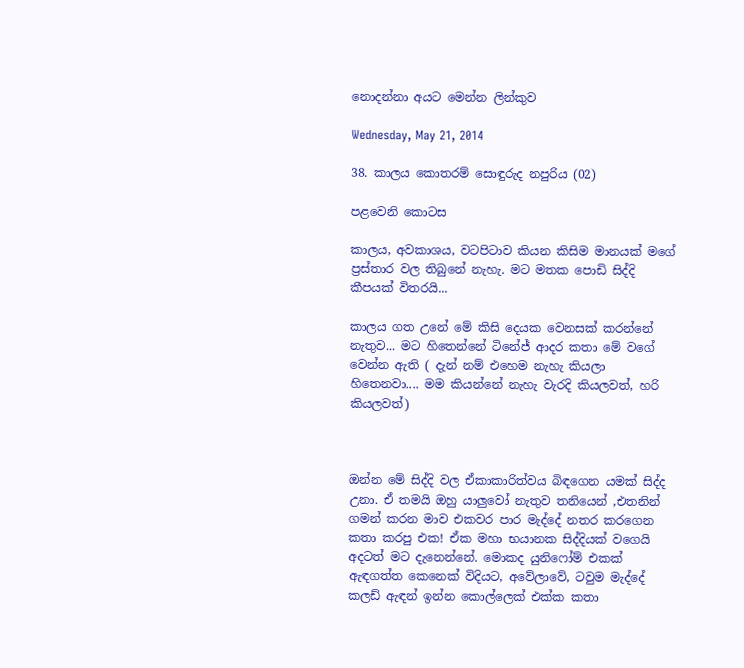නොදන්නා අයට මෙන්න ලින්කුව

Wednesday, May 21, 2014

38. කාලය කොතරම් සොඳුරුද නපුරිය (02)

පළවෙනි කොටස

කාලය, අවකාශය, වටපිටාව කියන කිසිම මානයක් මගේ ප්‍රස්තාර වල තිබුනේ නැහැ. මට මතක පොඩි සිද්දි කීපයක් විතරයි...

කාලය ගත උනේ මේ කිසි දෙයක වෙනසක් කරන්නේ නැතුව... මට හිතෙන්නේ ටිනේජ් ආදර කතා මේ වගේ වෙන්න ඇති ( දැන් නම් එහෙම නැහැ කියලා හිතෙනවා.... මම කියන්නේ නැහැ වැරදි කියලවත්, හරි කියලවත්)



ඔන්න මේ සිද්දි වල ඒකාකාරිත්වය බිඳගෙන යමක් සිද්ද උනා. ඒ තමයි ඔහු යාලුවෝ නැතුව තනියෙන් ,එතනින් ගමන් කරන මාව එකවර පාර මැද්දේ නතර කරගෙන කතා කරපු එක! ඒක මහා භයානක සිද්දියක් වගෙයි අදටත් මට දැනෙන්නේ. මොකද යුනිෆෝම් එකක් ඇඳගත්ත කෙනෙක් විදියට, අවේලාවේ, ටවුම මැද්දේ කලඩ් ඇඳන් ඉන්න කොල්ලෙක් එක්ක කතා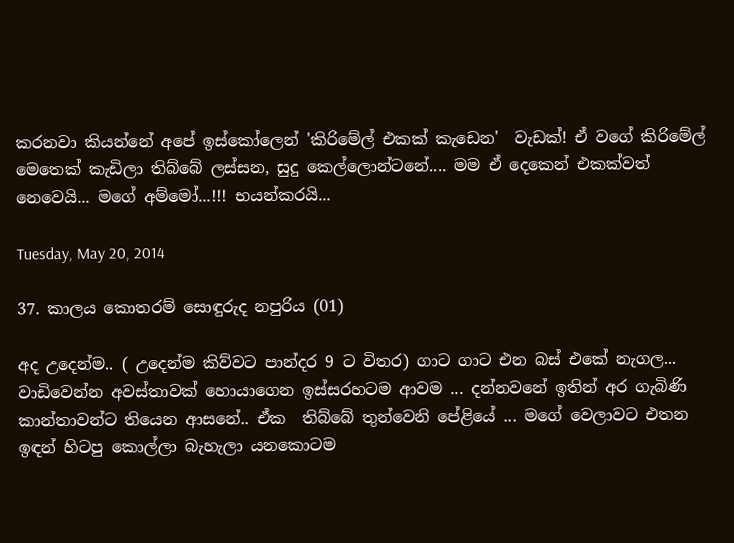කරනවා කියන්නේ අපේ ඉස්කෝලෙන් 'කිරිමේල් එකක් කැඩෙන'  වැඩක්! ඒ වගේ කිරිමේල් මෙතෙක් කැඩිලා තිබ්බේ ලස්සන, සුදු කෙල්ලොන්ටනේ.... මම ඒ දෙකෙන් එකක්වත් නෙවෙයි... මගේ අම්මෝ...!!! භයන්කරයි...

Tuesday, May 20, 2014

37. කාලය කොතරම් සොඳුරුද නපුරිය (01)

අද උදෙන්ම.. ( උදෙන්ම කිව්වට පාන්දර 9 ට විතර) ගාට ගාට එන බස් එකේ නැගල... වාඩිවෙන්න අවස්තාවක් හොයාගෙන ඉස්සරහටම ආවම ... දන්නවනේ ඉතින් අර ගැබිණි කාන්තාවන්ට තියෙන ආසනේ.. ඒක  තිබ්බේ තුන්වෙනි පේළියේ ... මගේ වෙලාවට එතන ඉඳන් හිටපු කොල්ලා බැහැලා යනකොටම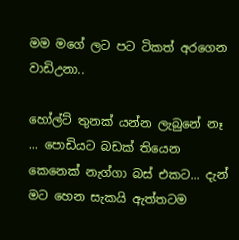මම මගේ ලට පට ටිකත් අරගෙන වාඩිඋනා..

හෝල්ට් තුනක් යන්න ලැබුනේ නෑ ... පොඩියට බඩක් තියෙන කෙනෙක් නැග්ගා බස් එකට... දැන් මට හෙන සැකයි ඇත්තටම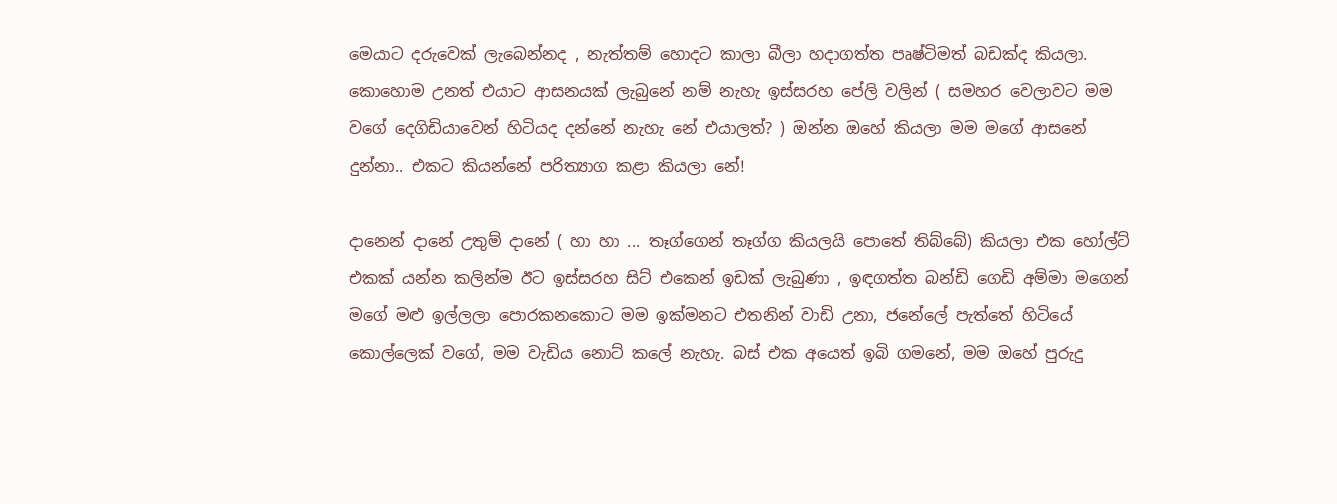මෙයාට දරුවෙක් ලැබෙන්නද , නැත්තම් හොදට කාලා බීලා හදාගත්ත පෘෂ්ටිමත් බඩක්ද කියලා. කොහොම උනත් එයාට ආසනයක් ලැබුනේ නම් නැහැ ඉස්සරහ පේලි වලින් ( සමහර වෙලාවට මම වගේ දෙගිඩියාවෙන් හිටියද දන්නේ නැහැ නේ එයාලත්? ) ඔන්න ඔහේ කියලා මම මගේ ආසනේ දුන්නා.. එකට කියන්නේ පරිත්‍යාග කළා කියලා නේ!

දානෙන් දානේ උතුම් දානේ ( හා හා ... තෑග්ගෙන් තෑග්ග කියලයි පොතේ තිබ්බේ) කියලා එක හෝල්ට් එකක් යන්න කලින්ම ඊට ඉස්සරහ සිට් එකෙන් ඉඩක් ලැබුණා , ඉඳගත්ත බන්ඩි ගෙඩි අම්මා මගෙන් මගේ මළු ඉල්ලලා පොරකනකොට මම ඉක්මනට එතනින් වාඩි උනා, ජනේලේ පැත්තේ හිටියේ කොල්ලෙක් වගේ, මම වැඩිය නොට් කලේ නැහැ. බස් එක අයෙත් ඉබි ගමනේ, මම ඔහේ පුරුදු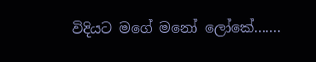විදියට මගේ මනෝ ලෝකේ.......